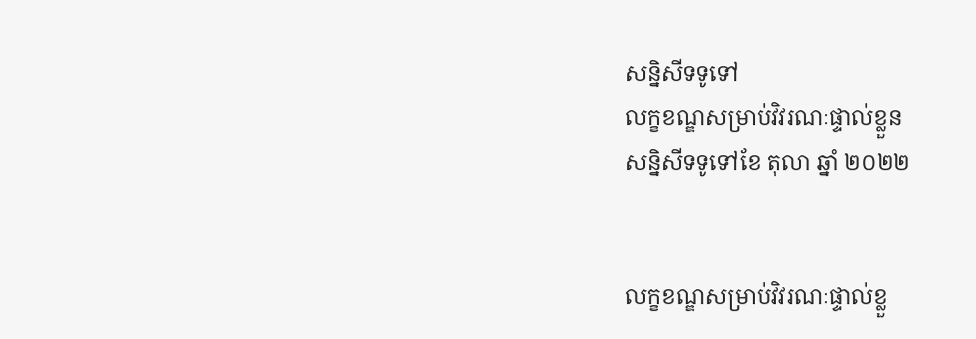សន្និសីទទូទៅ
លក្ខខណ្ឌសម្រាប់វិវរណៈផ្ទាល់ខ្លួន
សន្និសីទទូទៅខែ តុលា ឆ្នាំ ២០២២


លក្ខខណ្ឌសម្រាប់វិវរណៈផ្ទាល់ខ្លួ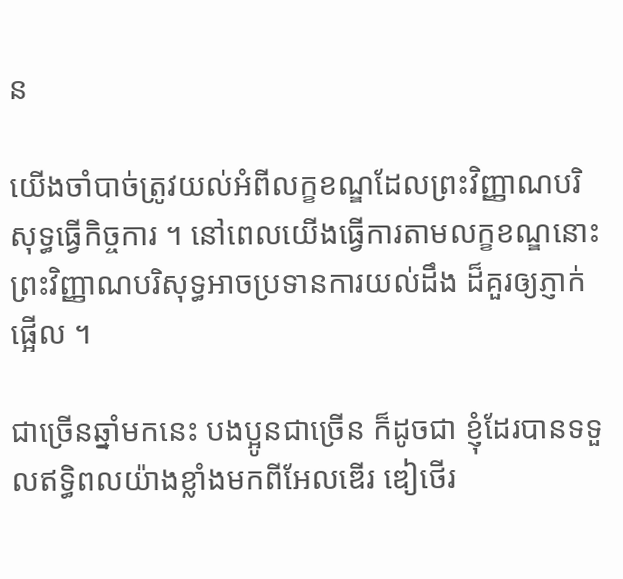ន

យើងចាំបាច់ត្រូវយល់អំពីលក្ខខណ្ឌដែលព្រះវិញ្ញាណបរិសុទ្ធធ្វើកិច្ចការ ។ នៅពេលយើងធ្វើការតាមលក្ខខណ្ឌនោះព្រះវិញ្ញាណបរិសុទ្ធអាចប្រទានការយល់ដឹង ដ៏គួរឲ្យភ្ញាក់ផ្អើល ។

ជាច្រើនឆ្នាំមកនេះ បងប្អូនជាច្រើន ក៏ដូចជា ខ្ញុំដែរបានទទួលឥទ្ធិពលយ៉ាងខ្លាំងមកពីអែលឌើរ ឌៀថើរ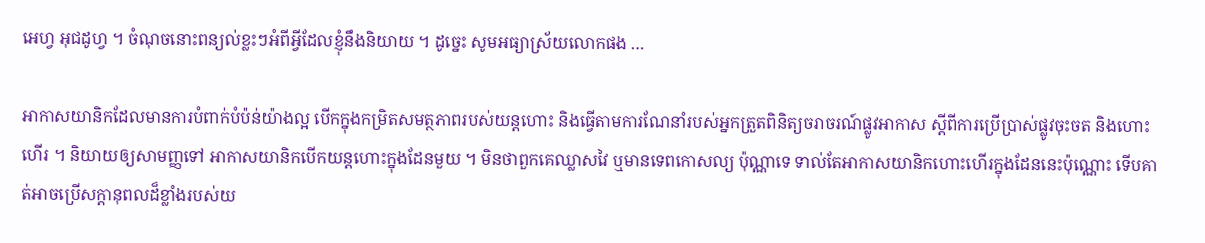អេហ្វ អុជដូហ្វ ។ ចំណុចនោះពន្យល់ខ្លះៗអំពីអ្វីដែលខ្ញុំនឹងនិយាយ ។ ដូច្នេះ សូមអធ្យាស្រ័យលោកផង …

អាកាសយានិកដែលមានការបំពាក់បំប៉ន់យ៉ាងល្អ បើកក្នុងកម្រិតសមត្ថភាពរបស់យន្តហោះ និងធ្វើតាមការណែនាំរបស់អ្នកត្រួតពិនិត្យចរាចរណ៍ផ្លូវអាកាស ស្ដីពីការប្រើប្រាស់ផ្លូវចុះចត និងហោះហើរ ។ និយាយឲ្យសាមញ្ញទៅ អាកាសយានិកបើកយន្តហោះក្នុងដែនមួយ ។ មិនថាពួកគេឈ្លាសវៃ ឬមានទេពកោសល្យ ប៉ុណ្ណាទេ ទាល់តែអាកាសយានិកហោះហើរក្នុងដែននេះប៉ុណ្ណោះ ទើបគាត់អាចប្រើសក្ដានុពលដ៏ខ្លាំងរបស់យ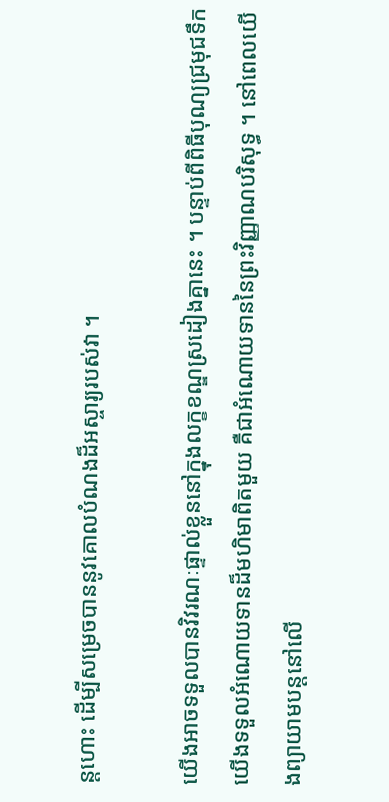ន្តហោះ ដើម្បីសម្រេចបាននូវគោលបំណងដ៏អស្ចារ្យរបស់វា ។

យើងអាចទទួលបានវិវរណៈផ្ទាល់ខ្លួននៅក្នុងលក្ខខណ្ឌស្រដៀងគ្នានេះ ។ បន្ទាប់ពីពិធីបុណ្យជ្រមុជទឹក យើងទទួលអំណោយទានដ៏មហិមាពិតមួយ គឺជាអំណោយទាននៃព្រះវិញ្ញាណបរិសុទ្ធ ។ នៅពេលយើងព្យាយាមបន្តនៅលើ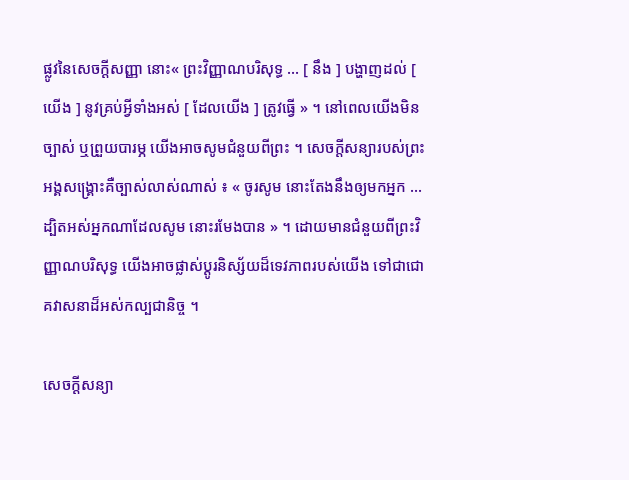ផ្លូវនៃសេចក្ដីសញ្ញា នោះ« ព្រះវិញ្ញាណបរិសុទ្ធ … [ នឹង ] បង្ហាញដល់ [ យើង ] នូវគ្រប់អ្វីទាំងអស់ [ ដែលយើង ] ត្រូវធ្វើ » ។ នៅពេលយើងមិនច្បាស់ ឬព្រួយបារម្ភ យើងអាចសូមជំនួយពីព្រះ ។ សេចក្ដីសន្យារបស់ព្រះអង្គសង្គ្រោះគឺច្បាស់លាស់ណាស់ ៖ « ចូរសូម នោះតែងនឹងឲ្យមកអ្នក … ដ្បិតអស់អ្នកណាដែលសូម នោះរមែងបាន » ។ ដោយមានជំនួយពីព្រះវិញ្ញាណបរិសុទ្ធ យើងអាចផ្លាស់ប្ដូរនិស្ស័យដ៏ទេវភាពរបស់យើង ទៅជាជោគវាសនាដ៏អស់កល្បជានិច្ច ។

សេចក្ដីសន្យា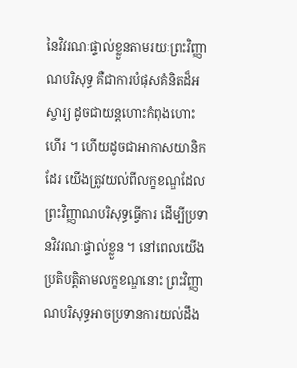នៃវិវរណៈផ្ទាល់ខ្លួនតាមរយៈព្រះវិញ្ញាណបរិសុទ្ធ គឺជាការបំផុសគំនិតដ៏អស្ចារ្យ ដូចជាយន្តហោះកំពុងហោះហើរ ។ ហើយដូចជាអាកាសយានិកដែរ យើងត្រូវយល់ពីលក្ខខណ្ឌដែលព្រះវិញ្ញាណបរិសុទ្ធធ្វើការ ដើម្បីប្រទានវិវរណៈផ្ទាល់ខ្លួន ។ នៅពេលយើងប្រតិបត្តិតាមលក្ខខណ្ឌនោះ ព្រះវិញ្ញាណបរិសុទ្ធអាចប្រទានការយល់ដឹង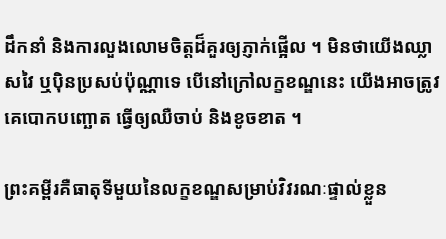ដឹកនាំ និងការលួងលោមចិត្តដ៏គួរឲ្យភ្ញាក់ផ្អើល ។ មិនថាយើងឈ្លាសវៃ ឬប៉ិនប្រសប់ប៉ុណ្ណាទេ បើនៅក្រៅលក្ខខណ្ឌនេះ យើងអាចត្រូវគេបោកបញ្ឆោត ធ្វើឲ្យឈឺចាប់ និងខូចខាត ។

ព្រះគម្ពីរគឺធាតុទីមួយនៃលក្ខខណ្ឌសម្រាប់វិវរណៈផ្ទាល់ខ្លួន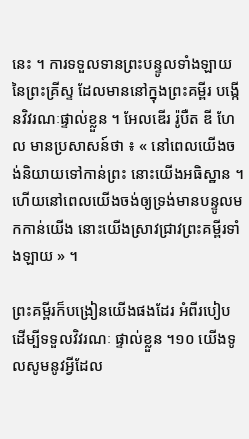នេះ ។ ការទទួលទានព្រះបន្ទូលទាំងឡាយនៃព្រះគ្រីស្ទ ដែលមាននៅក្នុងព្រះគម្ពីរ បង្កើនវិវរណៈផ្ទាល់ខ្លួន ។ អែលឌើរ រ៉ូបឺត ឌី ហែល មានប្រសាសន៍ថា ៖ « នៅពេលយើងចង់និយាយទៅកាន់ព្រះ នោះយើងអធិស្ឋាន ។ ហើយនៅពេលយើងចង់ឲ្យទ្រង់មានបន្ទូលមកកាន់យើង នោះយើងស្រាវជ្រាវព្រះគម្ពីរទាំងឡាយ » ។

ព្រះគម្ពីរក៏បង្រៀនយើងផងដែរ អំពីរបៀបដើម្បីទទួលវិវរណៈ ផ្ទាល់ខ្លួន ។១០ យើងទូលសូមនូវអ្វីដែល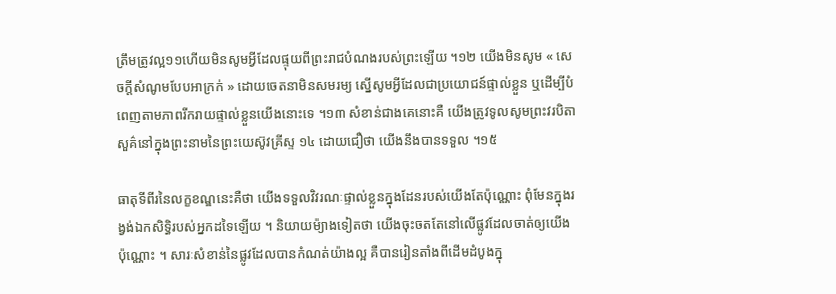ត្រឹមត្រូវល្អ១១ហើយមិនសូមអ្វីដែលផ្ទុយពីព្រះរាជបំណងរបស់ព្រះឡើយ ។១២ យើងមិនសូម « សេចក្ដីសំណូមបែបអាក្រក់ » ដោយចេតនាមិនសមរម្យ ស្នើសូមអ្វីដែលជាប្រយោជន៍ផ្ទាល់ខ្លួន ឬដើម្បីបំពេញតាមភាពរីករាយផ្ទាល់ខ្លួនយើងនោះទេ ។១៣ សំខាន់ជាងគេនោះគឺ យើងត្រូវទូលសូមព្រះវរបិតាសួគ៌នៅក្នុងព្រះនាមនៃព្រះយេស៊ូវគ្រីស្ទ ១៤ ដោយជឿថា យើងនឹងបានទទួល ។១៥

ធាតុទីពីរនៃលក្ខខណ្ឌនេះគឺថា យើងទទួលវិវរណៈផ្ទាល់ខ្លួនក្នុងដែនរបស់យើងតែប៉ុណ្ណោះ ពុំមែនក្នុងរង្វង់ឯកសិទ្ធិរបស់អ្នកដទៃឡើយ ។ និយាយម៉្យាងទៀតថា យើងចុះចតតែនៅលើផ្លូវដែលចាត់ឲ្យយើងប៉ុណ្ណោះ ។ សារៈសំខាន់នៃផ្លូវដែលបានកំណត់យ៉ាងល្អ គឺបានរៀនតាំងពីដើមដំបូងក្នុ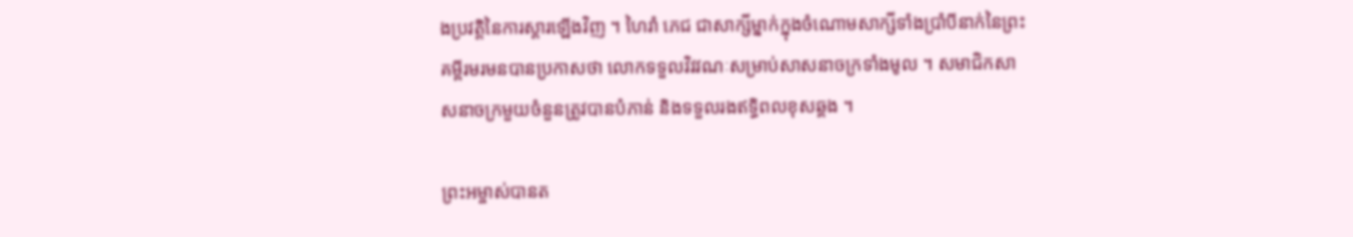ងប្រវត្តិនៃការស្ដារឡើងវិញ ។ ហៃរាំ ភេជ ជាសាក្សីម្នាក់ក្នុងចំណោមសាក្សីទាំងប្រាំបីនាក់នៃព្រះគម្ពីរមរមនបានប្រកាសថា លោកទទួលវិវវណៈសម្រាប់សាសនាចក្រទាំងមូល ។ សមាជិកសាសនាចក្រមួយចំនួនត្រូវបានបំភាន់ និងទទួលរងឥទ្ធិពលខុសឆ្គង ។

ព្រះអម្ចាស់បានត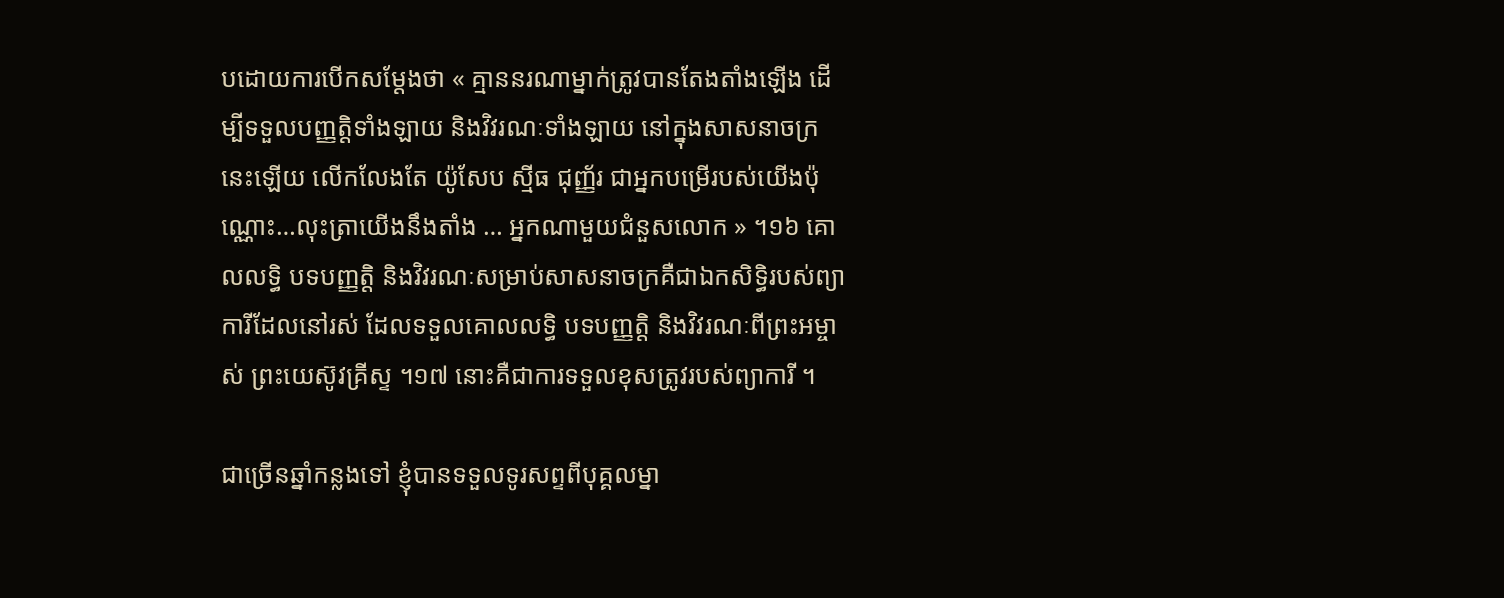បដោយការបើកសម្ដែងថា « គ្មាននរណាម្នាក់ត្រូវបានតែងតាំងឡើង ដើម្បីទទួលបញ្ញត្តិទាំងឡាយ និងវិវរណៈទាំងឡាយ នៅក្នុងសាសនាចក្រនេះឡើយ លើកលែងតែ យ៉ូសែប ស្មីធ ជុញ្ញ័រ ជាអ្នកបម្រើរបស់យើងប៉ុណ្ណោះ…លុះត្រាយើងនឹងតាំង … អ្នកណាមួយជំនួសលោក » ។១៦ គោលលទ្ធិ បទបញ្ញត្តិ និងវិវរណៈសម្រាប់សាសនាចក្រគឺជាឯកសិទ្ធិរបស់ព្យាការីដែលនៅរស់ ដែលទទួលគោលលទ្ធិ បទបញ្ញត្តិ និងវិវរណៈពីព្រះអម្ចាស់ ព្រះយេស៊ូវគ្រីស្ទ ។១៧ នោះគឺជាការទទួលខុសត្រូវរបស់ព្យាការី ។

ជាច្រើនឆ្នាំកន្លងទៅ ខ្ញុំបានទទួលទូរសព្ទពីបុគ្គលម្នា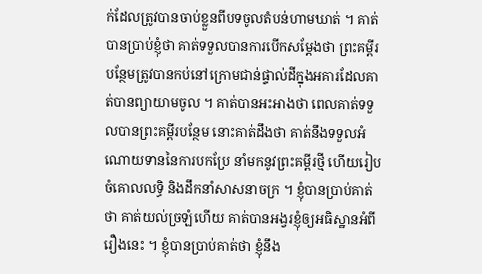ក់ដែលត្រូវបានចាប់ខ្លួនពីបទចូលតំបន់ហាមឃាត់ ។ គាត់បានប្រាប់ខ្ញុំថា គាត់ទទួលបានការបើកសម្ដែងថា ព្រះគម្ពីរបន្ថែមត្រូវបានកប់នៅក្រោមជាន់ផ្ទាល់ដីក្នុងអគារដែលគាត់បានព្យាយាមចូល ។ គាត់បានអះអាងថា ពេលគាត់ទទួលបានព្រះគម្ពីរបន្ថែម នោះគាត់ដឹងថា គាត់នឹងទទួលអំណោយទាននៃការបកប្រែ នាំមកនូវព្រះគម្ពីរថ្មី ហើយរៀបចំគោលលទ្ធិ និងដឹកនាំសាសនាចក្រ ។ ខ្ញុំបានប្រាប់គាត់ថា គាត់យល់ច្រឡំហើយ គាត់បានអង្វរខ្ញុំឲ្យអធិស្ឋានអំពីរឿងនេះ ។ ខ្ញុំបានប្រាប់គាត់ថា ខ្ញុំនឹង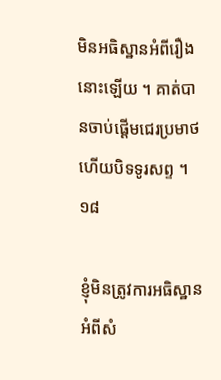មិនអធិស្ឋានអំពីរឿងនោះឡើយ ។ គាត់បានចាប់ផ្ដើមជេរប្រមាថ ហើយបិទទូរសព្ទ ។១៨

ខ្ញុំមិនត្រូវការអធិស្ឋានអំពីសំ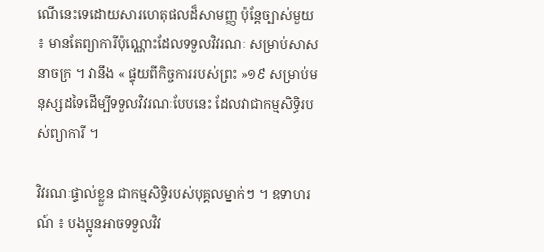ណើនេះទេដោយសារហេតុផលដ៏សាមញ្ញ ប៉ុន្តែច្បាស់មួយ ៖ មានតែព្យាការីប៉ុណ្ណោះដែលទទួលវិវរណៈ សម្រាប់សាសនាចក្រ ។ វានឹង « ផ្ទុយពីកិច្ចការរបស់ព្រះ »១៩ សម្រាប់មនុស្សដទៃដើម្បីទទួលវិវរណៈបែបនេះ ដែលវាជាកម្មសិទ្ធិរបស់ព្យាការី ។

វិវរណៈផ្ទាល់ខ្លួន ជាកម្មសិទ្ធិរបស់បុគ្គលម្នាក់ៗ ។ ឧទាហរណ៍ ៖ បងប្អូនអាចទទួលវិវ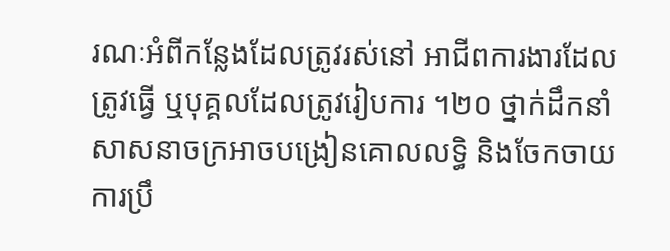រណៈអំពីកន្លែងដែលត្រូវរស់នៅ អាជីពការងារដែលត្រូវធ្វើ ឬបុគ្គលដែលត្រូវរៀបការ ។២០ ថ្នាក់ដឹកនាំសាសនាចក្រអាចបង្រៀនគោលលទ្ធិ និងចែកចាយការប្រឹ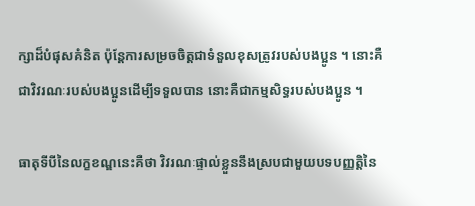ក្សាដ៏បំផុសគំនិត ប៉ុន្ដែការសម្រចចិត្តជាទំនួលខុសត្រូវរបស់បងប្អូន ។ នោះគឺជាវិវរណៈរបស់បងប្អូនដើម្បីទទួលបាន នោះគឺជាកម្មសិទ្ធរបស់បងប្អូន ។

ធាតុទីបីនៃលក្ខខណ្ឌនេះគឺថា វិវរណៈផ្ទាល់ខ្លួននឹងស្របជាមួយបទបញ្ញត្តិនៃ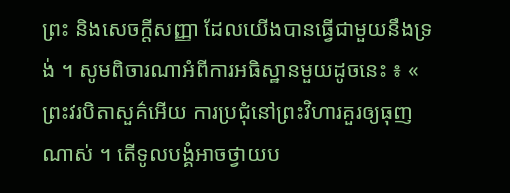ព្រះ និងសេចក្ដីសញ្ញា ដែលយើងបានធ្វើជាមួយនឹងទ្រង់ ។ សូមពិចារណាអំពីការអធិស្ឋានមួយដូចនេះ ៖ « ព្រះវរបិតាសួគ៌អើយ ការប្រជុំនៅព្រះវិហារគួរឲ្យធុញណាស់ ។ តើទូលបង្គំអាចថ្វាយប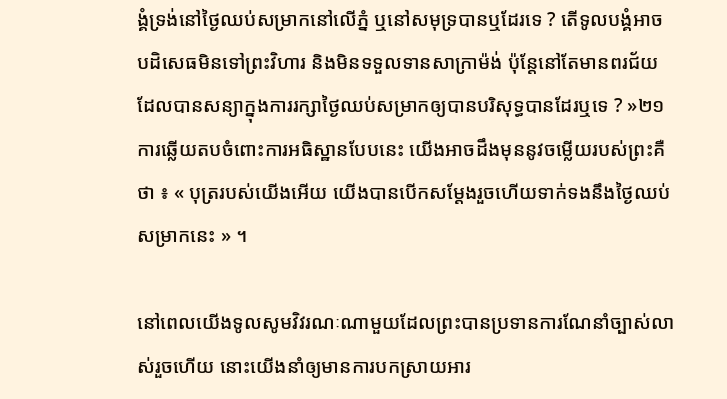ង្គំទ្រង់នៅថ្ងៃឈប់សម្រាកនៅលើភ្នំ ឬនៅសមុទ្របានឬដែរទេ ? តើទូលបង្គំអាចបដិសេធមិនទៅព្រះវិហារ និងមិនទទួលទានសាក្រាម៉ង់ ប៉ុន្តែនៅតែមានពរជ័យដែលបានសន្យាក្នុងការរក្សាថ្ងៃឈប់សម្រាកឲ្យបានបរិសុទ្ធបានដែរឬទេ ? »២១ ការឆ្លើយតបចំពោះការអធិស្ឋានបែបនេះ យើងអាចដឹងមុននូវចម្លើយរបស់ព្រះគឺថា ៖ « បុត្ររបស់យើងអើយ យើងបានបើកសម្ដែងរួចហើយទាក់ទងនឹងថ្ងៃឈប់សម្រាកនេះ » ។

នៅពេលយើងទូលសូមវិវរណៈណាមួយដែលព្រះបានប្រទានការណែនាំច្បាស់លាស់រួចហើយ នោះយើងនាំឲ្យមានការបកស្រាយអារ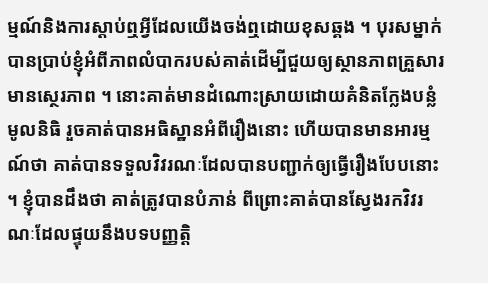ម្មណ៍និងការស្ដាប់ឮអ្វីដែលយើងចង់ឮដោយខុសឆ្គង ។ បុរសម្នាក់បានប្រាប់ខ្ញុំអំពីភាពលំបាករបស់គាត់ដើម្បីជួយឲ្យស្ថានភាពគ្រួសារមានស្ថេរភាព ។ នោះគាត់មានដំណោះស្រាយដោយគំនិតក្លែងបន្លំមូលនិធិ រួចគាត់បានអធិស្ឋានអំពីរឿងនោះ ហើយបានមានអារម្មណ៍ថា គាត់បានទទួលវិវរណៈដែលបានបញ្ជាក់ឲ្យធ្វើរឿងបែបនោះ ។ ខ្ញុំបានដឹងថា គាត់ត្រូវបានបំភាន់ ពីព្រោះគាត់បានស្វែងរកវិវរណៈដែលផ្ទុយនឹងបទបញ្ញត្តិ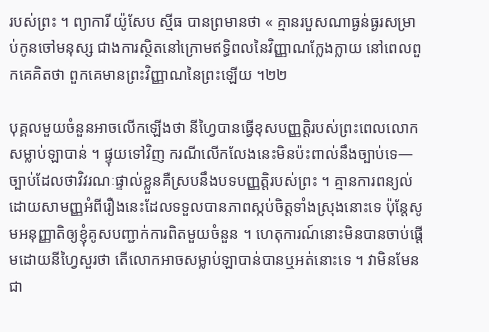របស់ព្រះ ។ ព្យាការី យ៉ូសែប ស្មីធ បានព្រមានថា « គ្មានរបួសណាធ្ងន់ធ្ងរសម្រាប់កូនចៅមនុស្ស ជាងការស្ថិតនៅក្រោមឥទ្ធិពលនៃវិញ្ញាណក្លែងក្លាយ នៅពេលពួកគេគិតថា ពួកគេមានព្រះវិញ្ញាណនៃព្រះឡើយ ។២២

បុគ្គលមួយចំនួនអាចលើកឡើងថា នីហ្វៃបានធ្វើខុសបញ្ញត្តិរបស់ព្រះពេលលោកសម្លាប់ឡាបាន់ ។ ផ្ទុយទៅវិញ ករណីលើកលែងនេះមិនប៉ះពាល់នឹងច្បាប់ទេ—ច្បាប់ដែលថាវិវរណៈផ្ទាល់ខ្លួនគឺស្របនឹងបទបញ្ញត្តិរបស់ព្រះ ។ គ្មានការពន្យល់ដោយសាមញ្ញអំពីរឿងនេះដែលទទួលបានភាពស្កប់ចិត្តទាំងស្រុងនោះទេ ប៉ុន្តែសូមអនុញ្ញាតិឲ្យខ្ញុំគូសបញ្ជាក់ការពិតមួយចំនួន ។ ហេតុការណ៍នោះមិនបានចាប់ផ្ដើមដោយនីហ្វៃសួរថា តើលោកអាចសម្លាប់ឡាបាន់បានឬអត់នោះទេ ។ វាមិនមែនជា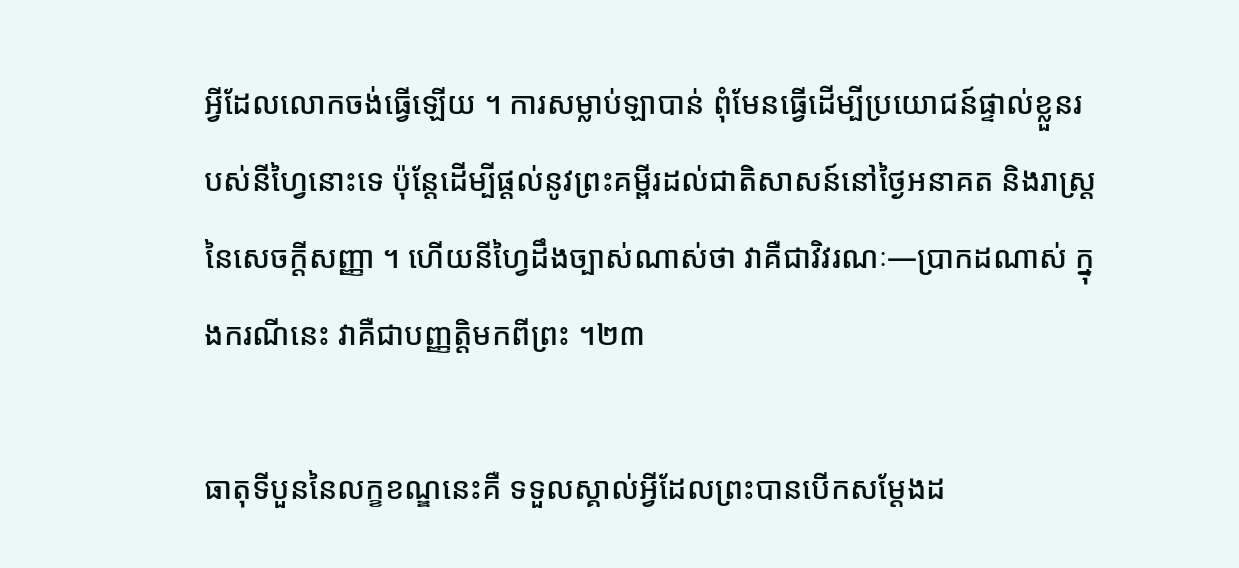អ្វីដែលលោកចង់ធ្វើឡើយ ។ ការសម្លាប់ឡាបាន់ ពុំមែនធ្វើដើម្បីប្រយោជន៍ផ្ទាល់ខ្លួនរបស់នីហ្វៃនោះទេ ប៉ុន្តែដើម្បីផ្ដល់នូវព្រះគម្ពីរដល់ជាតិសាសន៍នៅថ្ងៃអនាគត និងរាស្រ្តនៃសេចក្ដីសញ្ញា ។ ហើយនីហ្វៃដឹងច្បាស់ណាស់ថា វាគឺជាវិវរណៈ—ប្រាកដណាស់ ក្នុងករណីនេះ វាគឺជាបញ្ញត្តិមកពីព្រះ ។២៣

ធាតុទីបួននៃលក្ខខណ្ឌនេះគឺ ទទួលស្គាល់អ្វីដែលព្រះបានបើកសម្ដែងដ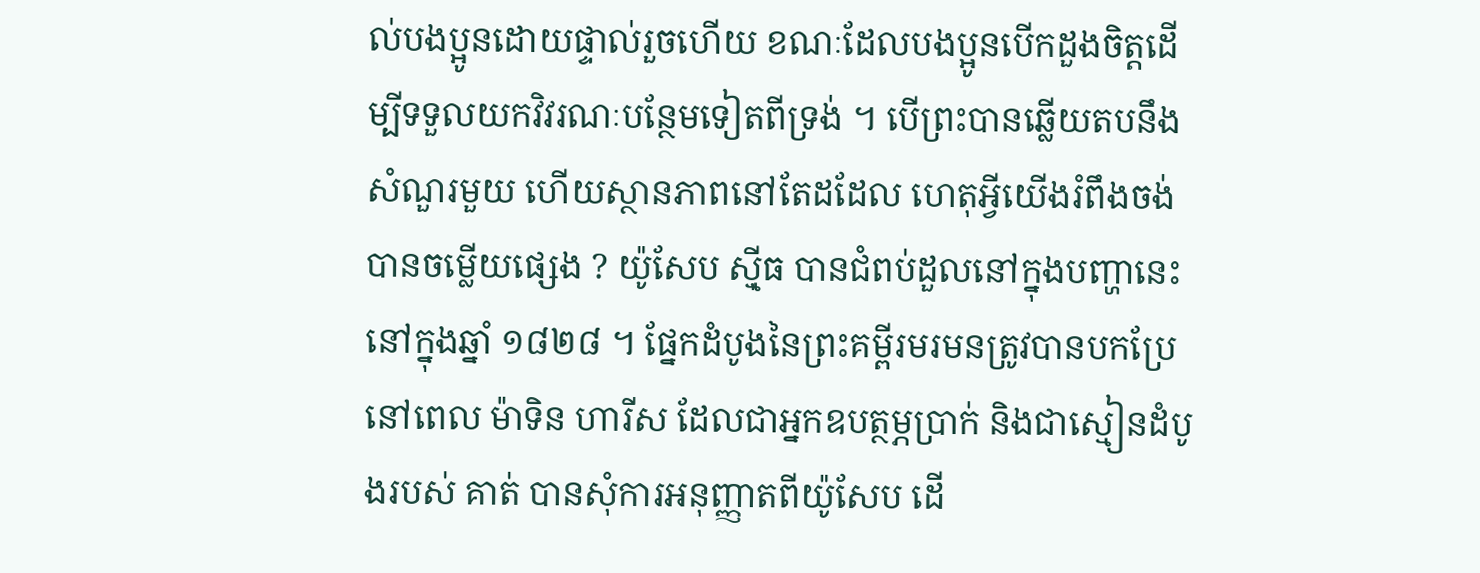ល់បងប្អូនដោយផ្ទាល់រួចហើយ ខណៈដែលបងប្អូនបើកដួងចិត្តដើម្បីទទួលយកវិវរណៈបន្ថែមទៀតពីទ្រង់ ។ បើព្រះបានឆ្លើយតបនឹងសំណួរមួយ ហើយស្ថានភាពនៅតែដដែល ហេតុអ្វីយើងរំពឹងចង់បានចម្លើយផ្សេង ? យ៉ូសែប ស៊្មីធ បានជំពប់ដួលនៅក្នុងបញ្ហានេះនៅក្នុងឆ្នាំ ១៨២៨ ។ ផ្នែកដំបូងនៃព្រះគម្ពីរមរមនត្រូវបានបកប្រែ នៅពេល ម៉ាទិន ហារីស ដែលជាអ្នកឧបត្ថម្ភប្រាក់ និងជាស្មៀនដំបូងរបស់ គាត់ បានសុំការអនុញ្ញាតពីយ៉ូសែប ដើ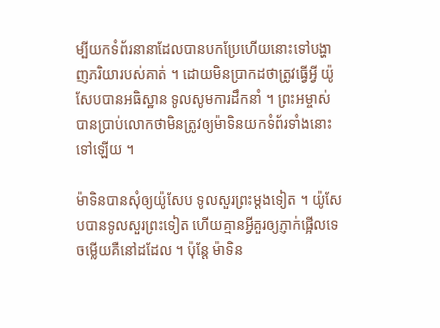ម្បីយកទំព័រនានាដែលបានបកប្រែហើយនោះទៅបង្ហាញភរិយារបស់គាត់ ។ ដោយមិនប្រាកដថាត្រូវធ្វើអ្វី យ៉ូសែបបានអធិស្ឋាន ទូលសូមការដឹកនាំ ។ ព្រះអម្ចាស់បានប្រាប់លោកថាមិនត្រូវឲ្យម៉ាទិនយកទំព័រទាំងនោះទៅឡើយ ។

ម៉ាទិនបានសុំឲ្យយ៉ូសែប ទូលសួរព្រះម្ដងទៀត ។ យ៉ូសែបបានទូលសួរព្រះទៀត ហើយគ្មានអ្វីគួរឲ្យភ្ញាក់ផ្អើលទេ ចម្លើយគឺនៅដដែល ។ ប៉ុន្តែ ម៉ាទិន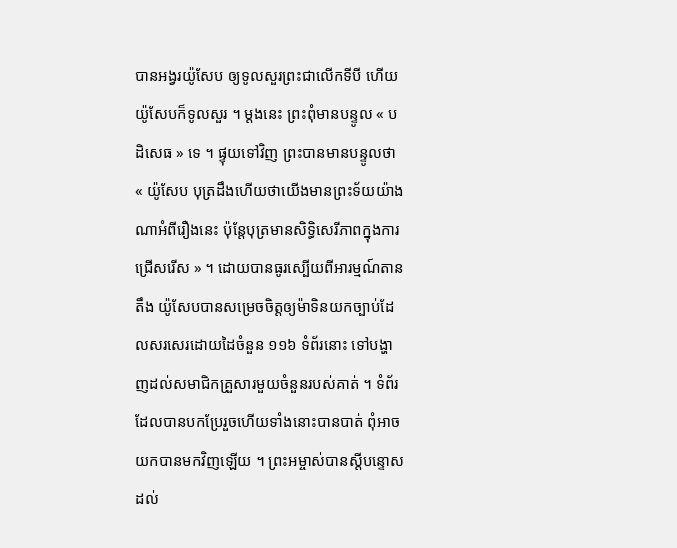បានអង្វរយ៉ូសែប ឲ្យទូលសួរព្រះជាលើកទីបី ហើយយ៉ូសែបក៏ទូលសួរ ។ ម្ដងនេះ ព្រះពុំមានបន្ទូល « បដិសេធ » ទេ ។ ផ្ទុយទៅវិញ ព្រះបានមានបន្ទូលថា « យ៉ូសែប បុត្រដឹងហើយថាយើងមានព្រះទ័យយ៉ាងណាអំពីរឿងនេះ ប៉ុន្តែបុត្រមានសិទ្ធិសេរីភាពក្នុងការជ្រើសរើស » ។ ដោយបានធូរស្បើយពីអារម្មណ៍តានតឹង យ៉ូសែបបានសម្រេចចិត្តឲ្យម៉ាទិនយកច្បាប់ដែលសរសេរដោយដៃចំនួន ១១៦ ទំព័រនោះ ទៅបង្ហាញដល់សមាជិកគ្រួសារមួយចំនួនរបស់គាត់ ។ ទំព័រដែលបានបកប្រែរួចហើយទាំងនោះបានបាត់ ពុំអាចយកបានមកវិញឡើយ ។ ព្រះអម្ចាស់បានស្ដីបន្ទោសដល់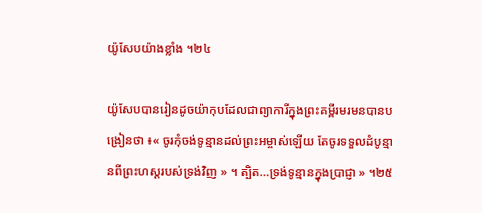យ៉ូសែបយ៉ាងខ្លាំង ។២៤

យ៉ូសែបបានរៀនដូចយ៉ាកុបដែលជាព្យាការីក្នុងព្រះគម្ពីរមរមនបានបង្រៀនថា ៖« ចូរកុំចង់ទូន្មានដល់ព្រះអម្ចាស់ឡើយ តែចូរទទួលដំបូន្មានពីព្រះហស្តរបស់ទ្រង់វិញ » ។ ត្បិត…ទ្រង់ទូន្មានក្នុងប្រាជ្ញា » ។២៥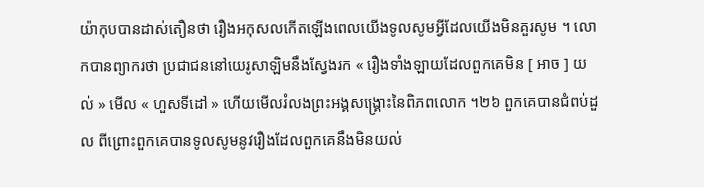យ៉ាកុបបានដាស់តឿនថា រឿងអកុសលកើតឡើងពេលយើងទូលសូមអ្វីដែលយើងមិនគួរសូម ។ លោកបានព្យាករថា ប្រជាជននៅយេរូសាឡិមនឹងស្វែងរក « រឿងទាំងឡាយដែលពួកគេមិន [ អាច ] យល់ » មើល « ហួសទីដៅ » ហើយមើលរំលងព្រះអង្គសង្គ្រោះនៃពិភពលោក ។២៦ ពួកគេបានជំពប់ដួល ពីព្រោះពួកគេបានទូលសូមនូវរឿងដែលពួកគេនឹងមិនយល់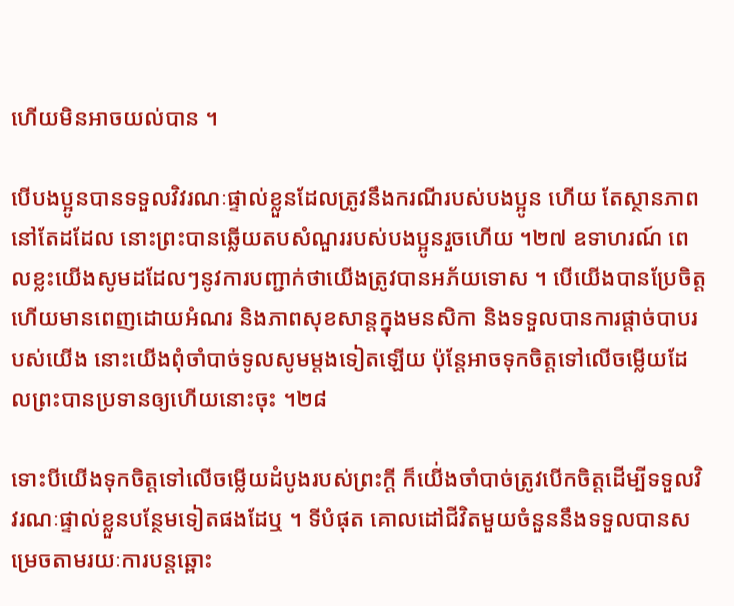ហើយមិនអាចយល់បាន ។

បើបងប្អូនបានទទួលវិវរណៈផ្ទាល់ខ្លួនដែលត្រូវនឹងករណីរបស់បងប្អូន ហើយ តែស្ថានភាពនៅតែដដែល នោះព្រះបានឆ្លើយតបសំណួររបស់បងប្អូនរួចហើយ ។២៧ ឧទាហរណ៍ ពេលខ្លះយើងសូមដដែលៗនូវការបញ្ជាក់ថាយើងត្រូវបានអភ័យទោស ។ បើយើងបានប្រែចិត្ត ហើយមានពេញដោយអំណរ និងភាពសុខសាន្ដក្នុងមនសិកា និងទទួលបានការផ្ដាច់បាបរបស់យើង នោះយើងពុំចាំបាច់ទូលសូមម្ដងទៀតឡើយ ប៉ុន្តែអាចទុកចិត្តទៅលើចម្លើយដែលព្រះបានប្រទានឲ្យហើយនោះចុះ ។២៨

ទោះបីយើងទុកចិត្តទៅលើចម្លើយដំបូងរបស់ព្រះក្ដី ក៏យើ់ងចាំបាច់ត្រូវបើកចិត្តដើម្បីទទួលវិវរណៈផ្ទាល់ខ្លួនបន្ថែមទៀតផងដែឬ ។ ទីបំផុត គោលដៅជីវិតមួយចំនួននឹងទទួលបានសម្រេចតាមរយៈការបន្ដឆ្ពោះ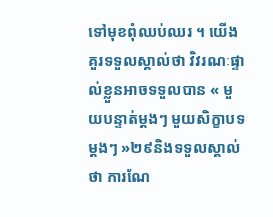ទៅមុខពុំឈប់ឈរ ។ យើងគួរទទួលស្គាល់ថា វិវរណៈផ្ទាល់ខ្លួនអាចទទួលបាន « មួយបន្ទាត់ម្ដងៗ មួយសិក្ខាបទម្ដងៗ »២៩និងទទួលស្គាល់ថា ការណែ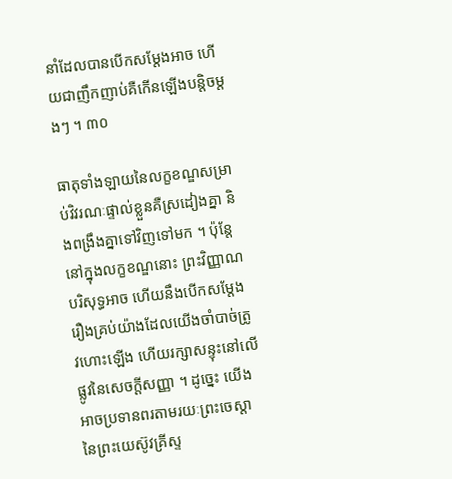នាំដែលបានបើកសម្ដែងអាច ហើយជាញឹកញាប់គឺកើនឡើងបន្តិចម្តងៗ ។ ៣០

ធាតុទាំងឡាយនៃលក្ខខណ្ឌសម្រាប់វិវរណៈផ្ទាល់ខ្លួនគឺស្រដៀងគ្នា និងពង្រឹងគ្នាទៅវិញទៅមក ។ ប៉ុន្តែនៅក្នុងលក្ខខណ្ឌនោះ ព្រះវិញ្ញាណបរិសុទ្ធអាច ហើយនឹងបើកសម្ដែងរឿងគ្រប់យ៉ាងដែលយើងចាំបាច់ត្រូវហោះឡើង ហើយរក្សាសន្ទុះនៅលើផ្លូវនៃសេចក្ដីសញ្ញា ។ ដូច្នេះ យើងអាចប្រទានពរតាមរយៈព្រះចេស្ដានៃព្រះយេស៊ូវគ្រីស្ទ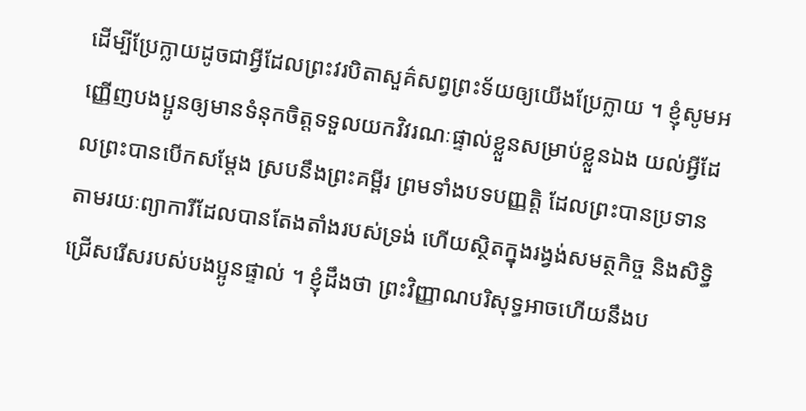ដើម្បីប្រែក្លាយដូចជាអ្វីដែលព្រះវរបិតាសួគ៌សព្វព្រះទ័យឲ្យយើងប្រែក្លាយ ។ ខ្ញុំសូមអញ្ញើញបងប្អូនឲ្យមានទំនុកចិត្តទទួលយកវិវរណៈផ្ទាល់ខ្លួនសម្រាប់ខ្លួនឯង យល់អ្វីដែលព្រះបានបើកសម្ដែង ស្របនឹងព្រះគម្ពីរ ព្រមទាំងបទបញ្ញត្តិ ដែលព្រះបានប្រទានតាមរយៈព្យាការីដែលបានតែងតាំងរបស់ទ្រង់ ហើយស្ថិតក្នុងរង្វង់សមត្ថកិច្ច និងសិទ្ធិជ្រើសរើសរបស់បងប្អូនផ្ទាល់ ។ ខ្ញុំដឹងថា ព្រះវិញ្ញាណបរិសុទ្ធអាចហើយនឹងប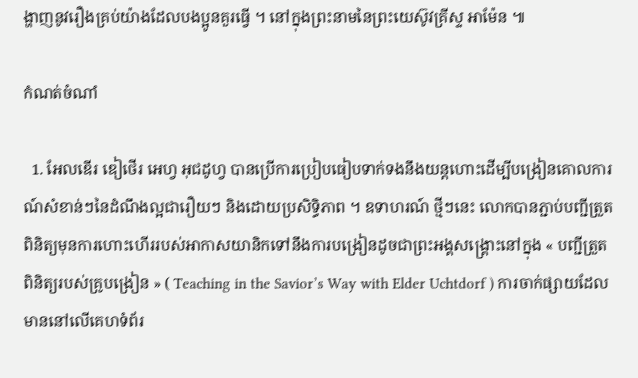ង្ហាញនូវរឿងគ្រប់យ៉ាងដែលបងប្អូនគួរធ្វើ ។ នៅក្នុងព្រះនាមនៃព្រះយេស៊ូវគ្រីស្ទ អាម៉ែន ៕

កំណត់ចំណាំ

  1. អែលឌើរ ឌៀថើរ អេហ្វ អុជដូហ្វ បានប្រើការប្រៀបធៀបទាក់ទងនឹងយន្តហោះដើម្បីបង្រៀនគោលការណ៍សំខាន់ៗនៃដំណឹងល្អជារឿយៗ និងដោយប្រសិទ្ធិភាព ។ ឧទាហរណ៍ ថ្មីៗនេះ លោកបានភ្ជាប់បញ្ជីត្រួតពិនិត្យមុនការហោះហើររបស់អាកាសយានិកទៅនឹងការបង្រៀនដូចជាព្រះអង្គសង្គ្រោះនៅក្នុង « បញ្ជីត្រួតពិនិត្យរបស់គ្រូបង្រៀន » ( Teaching in the Savior’s Way with Elder Uchtdorf ) ការចាក់ផ្សាយដែលមាននៅលើគេហទំព័រ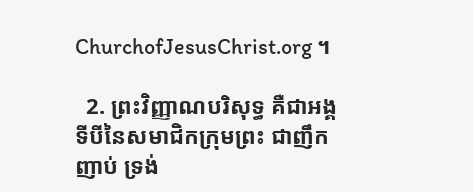ChurchofJesusChrist.org ។

  2. ព្រះវិញ្ញាណបរិសុទ្ធ គឺជាអង្គទីបីនៃសមាជិកក្រុមព្រះ ជាញឹកញាប់ ទ្រង់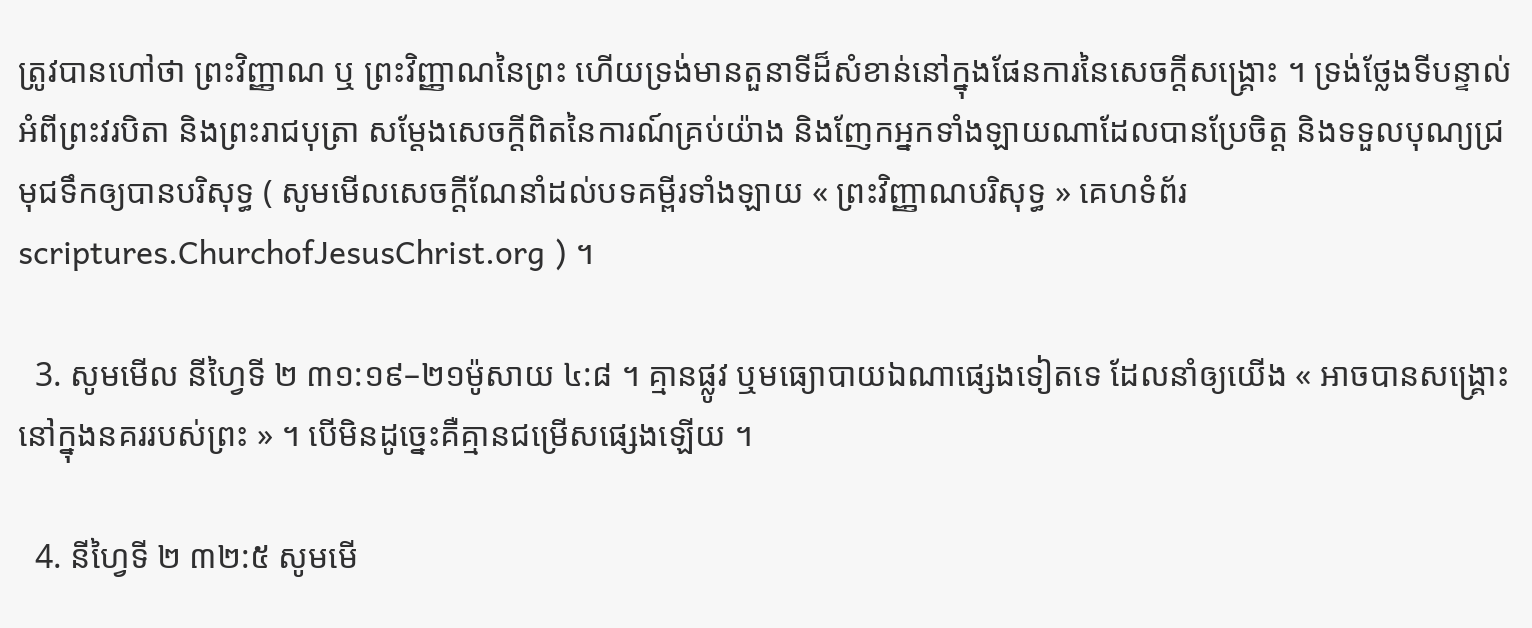ត្រូវបានហៅថា ព្រះវិញ្ញាណ ឬ ព្រះវិញ្ញាណនៃព្រះ ហើយទ្រង់មានតួនាទីដ៏សំខាន់នៅក្នុងផែនការនៃសេចក្ដីសង្គ្រោះ ។ ទ្រង់ថ្លែងទីបន្ទាល់អំពីព្រះវរបិតា និងព្រះរាជបុត្រា សម្តែងសេចក្តីពិតនៃការណ៍គ្រប់យ៉ាង និងញែកអ្នកទាំងឡាយណាដែលបានប្រែចិត្ត និងទទួលបុណ្យជ្រមុជទឹកឲ្យបានបរិសុទ្ធ ( សូមមើលសេចក្ដីណែនាំដល់បទគម្ពីរទាំងឡាយ « ព្រះវិញ្ញាណបរិសុទ្ធ » គេហទំព័រ scriptures.ChurchofJesusChrist.org ) ។

  3. សូមមើល នីហ្វៃទី ២ ៣១:១៩–២១ម៉ូសាយ ៤:៨ ។ គ្មានផ្លូវ ឬមធ្យោបាយឯណាផ្សេងទៀតទេ ដែលនាំឲ្យយើង « អាចបានសង្គ្រោះ នៅក្នុងនគររបស់ព្រះ » ។ បើមិនដូច្នេះគឺគ្មានជម្រើសផ្សេងឡើយ ។

  4. នីហ្វៃទី ២ ៣២:៥ សូមមើ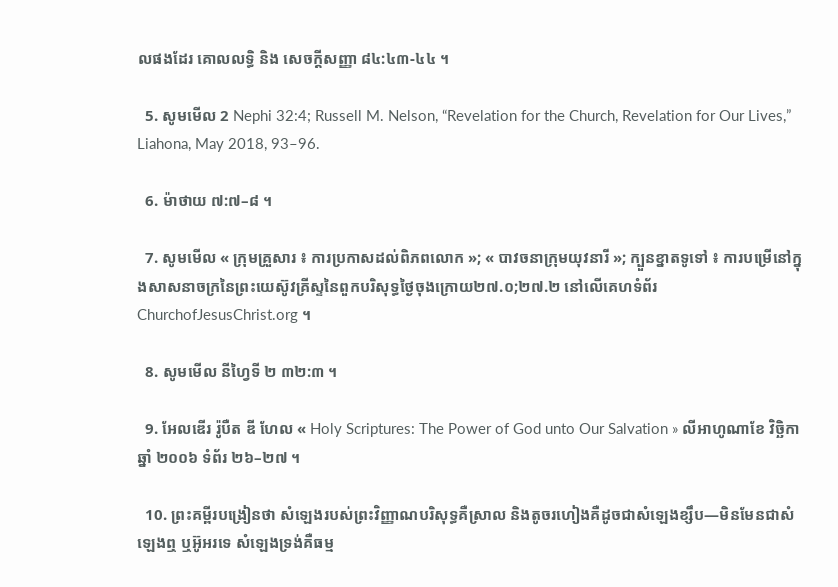លផងដែរ គោលលទ្ធិ និង សេចក្តីសញ្ញា ៨៤:៤៣-៤៤ ។

  5. សូមមើល 2 Nephi 32:4; Russell M. Nelson, “Revelation for the Church, Revelation for Our Lives,” Liahona, May 2018, 93–96.

  6. ម៉ាថាយ ៧:៧–៨ ។

  7. សូមមើល « ក្រុមគ្រួសារ ៖ ការប្រកាសដល់ពិភពលោក »; « បាវចនាក្រុមយុវនារី »; ក្បួនខ្នាតទូទៅ ៖ ការបម្រើនៅក្នុងសាសនាចក្រនៃព្រះយេស៊ូវគ្រីស្ទនៃពួកបរិសុទ្ធថ្ងៃចុងក្រោយ២៧.០;២៧.២ នៅលើគេហទំព័រChurchofJesusChrist.org ។

  8. សូមមើល នីហ្វៃទី ២ ៣២:៣ ។

  9. អែលឌើរ រ៉ូបឺត ឌី ហែល « Holy Scriptures: The Power of God unto Our Salvation » លីអាហូណាខែ វិច្ឆិកា ឆ្នាំ ២០០៦ ទំព័រ ២៦–២៧ ។

  10. ព្រះគម្ពីរបង្រៀនថា សំឡេងរបស់ព្រះវិញ្ញាណបរិសុទ្ធគឺស្រាល និងតូចរហៀងគឺដូចជាសំឡេងខ្សឹប—មិនមែនជាសំឡេងឮ ឬអ៊ូអរទេ សំឡេងទ្រង់គឺធម្ម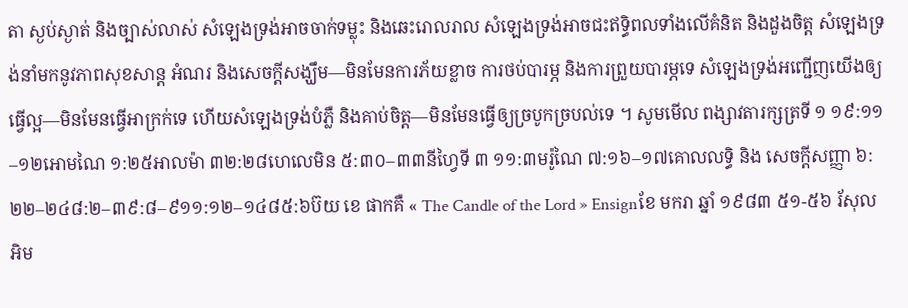តា ស្ងប់ស្ងាត់ និងច្បាស់លាស់ សំឡេងទ្រង់អាចចាក់ទម្លុះ និងឆេះរោលរាល សំឡេងទ្រង់អាចជះឥទ្ធិពលទាំងលើគំនិត និងដួងចិត្ត សំឡេងទ្រង់នាំមកនូវភាពសុខសាន្ត អំណរ និងសេចក្តីសង្ឃឹម—មិនមែនការភ័យខ្លាច ការថប់បារម្ភ និងការព្រួយបារម្ភទេ សំឡេងទ្រង់អញ្ជើញយើងឲ្យធ្វើល្អ—មិនមែនធ្វើអាក្រក់ទេ ហើយសំឡេងទ្រង់បំភ្លឺ និងគាប់ចិត្ត—មិនមែនធ្វើឲ្យច្របូកច្របល់ទេ ។ សូមមើល ពង្សាវតារក្សត្រទី ១ ១៩:១១–១២អោមណៃ ១:២៥អាលម៉ា ៣២:២៨ហេលេមិន ៥:៣០–៣៣នីហ្វៃទី ៣ ១១:៣មរ៉ូណៃ ៧:១៦–១៧គោលលទ្ធិ និង សេចក្ដីសញ្ញា ៦:២២–២៤៨:២–៣៩:៨–៩១១:១២–១៤៨៥:៦ប៊យ ខេ ផាកគឺ « The Candle of the Lord » Ensignខែ មករា ឆ្នាំ ១៩៨៣ ៥១-៥៦ រ័សុល អិម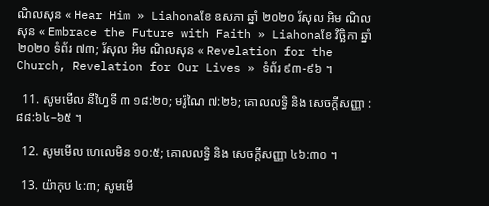ណិលសុន « Hear Him » Liahonaខែ ឧសភា ឆ្នាំ ២០២០ រ័សុល អិម ណិលសុន « Embrace the Future with Faith » Liahonaខែ វិច្ឆិកា ឆ្នាំ ២០២០ ទំព័រ ៧៣; រ័សុល អិម ណិលសុន « Revelation for the Church, Revelation for Our Lives » ទំព័រ ៩៣-៩៦ ។

  11. សូមមើល នីហ្វៃទី ៣ ១៨:២០; មរ៉ូណៃ ៧:២៦; គោលលទ្ធិ និង សេចក្ដីសញ្ញា :៨៨:៦៤–៦៥ ។

  12. សូមមើល ហេលេមិន ១០:៥; គោលលទ្ធិ និង សេចក្ដីសញ្ញា ៤៦:៣០ ។

  13. យ៉ាកុប ៤:៣; សូមមើ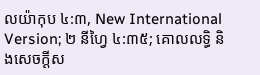លយ៉ាកុប ៤:៣, New International Version; ២ នីហ្វៃ ៤:៣៥; គោលលទ្ធិ និងសេចក្ដីស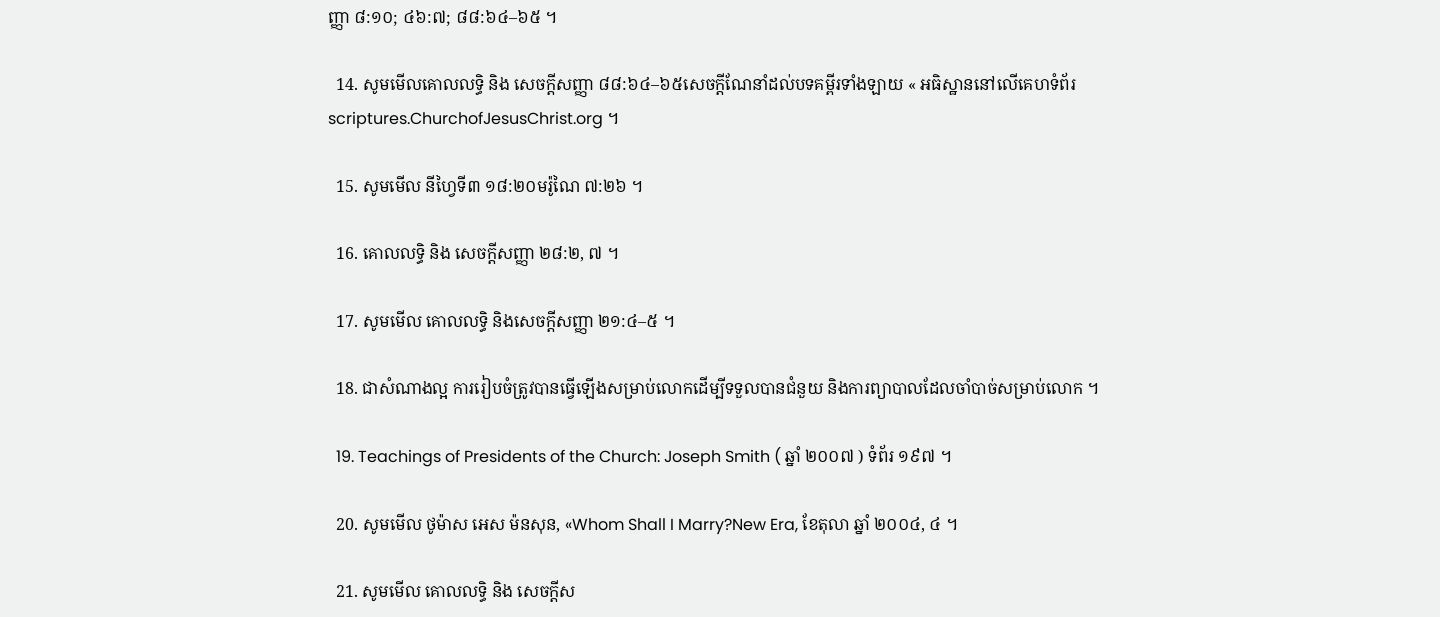ញ្ញា ៨:១០; ៤៦:៧; ៨៨:៦៤–៦៥ ។

  14. សូមមើលគោលលទ្ធិ និង សេចក្តីសញ្ញា ៨៨:៦៤–៦៥សេចក្ដីណែនាំដល់បទគម្ពីរទាំងឡាយ « អធិស្ឋាននៅលើគេហទំព័រ scriptures.ChurchofJesusChrist.org ។

  15. សូមមើល នីហ្វៃទី៣ ១៨:២០មរ៉ូណៃ ៧:២៦ ។

  16. គោលលទ្ធិ និង សេចក្ដីសញ្ញា ២៨:២, ៧ ។

  17. សូមមើល គោលលទ្ធិ និងសេចក្ដីសញ្ញា ២១:៤–៥ ។

  18. ជាសំណាងល្អ ការរៀបចំត្រូវបានធ្វើឡើងសម្រាប់លោកដើម្បីទទួលបានជំនួយ និងការព្យាបាលដែលចាំបាច់សម្រាប់លោក ។

  19. Teachings of Presidents of the Church: Joseph Smith ( ឆ្នាំ ២០០៧ ) ទំព័រ ១៩៧ ។

  20. សូមមើល ថូម៉ាស អេស ម៉នសុន, «Whom Shall I Marry?New Era, ខែតុលា ឆ្នាំ ២០០៤, ៤ ។

  21. សូមមើល គោលលទ្ធិ និង សេចក្តីស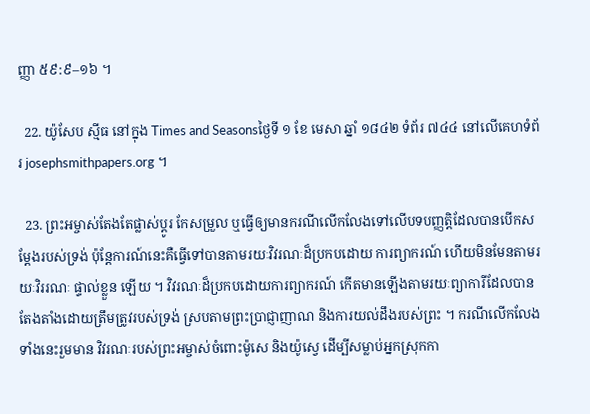ញ្ញា ៥៩:៩–១៦ ។

  22. យ៉ូសែប ស្មីធ នៅក្នុង Times and Seasonsថ្ងៃទី ១ ខែ មេសា ឆ្នាំ ១៨៤២ ទំព័រ ៧៤៤ នៅលើគេហទំព័រ josephsmithpapers.org ។

  23. ព្រះអម្ចាស់តែងតែផ្លាស់ប្ដូរ កែសម្រួល ឬធ្វើឲ្យមានករណីលើកលែងទៅលើបទបញ្ញត្តិដែលបានបើកសម្ដែងរបស់ទ្រង់ ប៉ុន្តែការណ៍នេះគឺធ្វើទៅបានតាមរយៈវិវរណៈដ៏ប្រកបដោយ ការព្យាករណ៍ ហើយមិនមែនតាមរយៈវិររណៈ ផ្ទាល់ខ្លួន ឡើយ ។ វិវរណៈដ៏ប្រកបដោយការព្យាករណ៍ កើតមានឡើងតាមរយៈព្យាការីដែលបានតែងតាំងដោយត្រឹមត្រូវរបស់ទ្រង់ ស្របតាមព្រះប្រាជ្ញាញាណ និងការយល់ដឹងរបស់ព្រះ ។ ករណីលើកលែងទាំងនេះរួមមាន វិវរណៈរបស់ព្រះអម្ចាស់ចំពោះម៉ូសេ និងយ៉ូស្វេ ដើម្បីសម្លាប់អ្នកស្រុកកា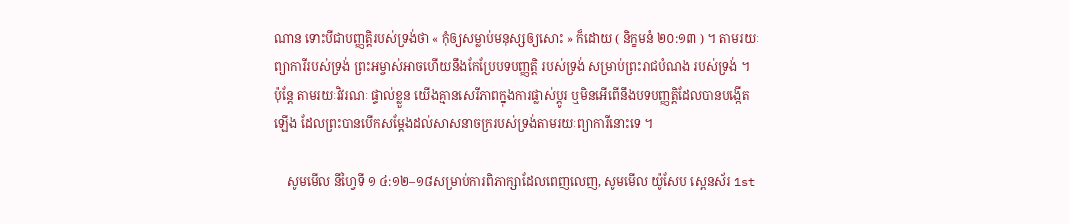ណាន ទោះបីជាបញ្ញត្តិរបស់ទ្រង់ថា « កុំឲ្យសម្លាប់មនុស្សឲ្យសោះ » ក៏ដោយ ( និក្ខមនំ ២០:១៣ ) ។ តាមរយៈព្យាការីរបស់ទ្រង់ ព្រះអម្ចាស់អាចហើយនឹងកែប្រែបទបញ្ញតិ្ត របស់ទ្រង់ សម្រាប់ព្រះរាជបំណង របស់ទ្រង់ ។ ប៉ុន្តែ តាមរយៈវិវរណៈ ផ្ទាល់ខ្លួន យើងគ្មានសេរីភាពក្នុងការផ្លាស់ប្ដូរ ឬមិនអើពើនឹងបទបញ្ញត្តិដែលបានបង្កើតឡើង ដែលព្រះបានបើកសម្ដែងដល់សាសនាចក្ររបស់ទ្រង់តាមរយៈព្យាការីនោះទេ ។

    សូមមើល នីហ្វៃទី ១ ៤:១២–១៨សម្រាប់ការពិភាក្សាដែលពេញលេញ, សូមមើល យ៉ូសែប ស្ពេនស័រ 1st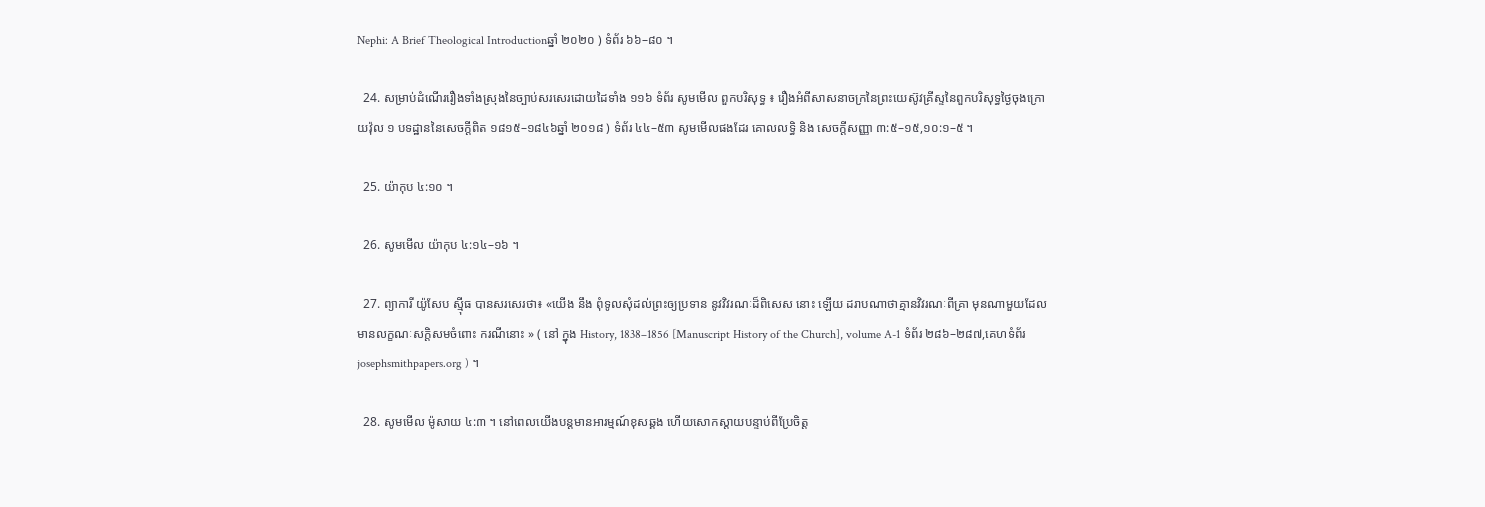Nephi: A Brief Theological Introductionឆ្នាំ ២០២០ ) ទំព័រ ៦៦–៨០ ។

  24. សម្រាប់ដំណើររឿងទាំងស្រុងនៃច្បាប់សរសេរដោយដៃទាំង ១១៦ ទំព័រ សូមមើល ពួកបរិសុទ្ធ ៖ រឿងអំពីសាសនាចក្រនៃព្រះយេស៊ូវគ្រីស្ទនៃពួកបរិសុទ្ធថ្ងៃចុងក្រោយវ៉ុល ១ បទដ្ឋាននៃសេចក្ដីពិត ១៨១៥–១៨៤៦ឆ្នាំ ២០១៨ ) ទំព័រ ៤៤–៥៣ សូមមើលផងដែរ គោលលទ្ធិ និង សេចក្ដីសញ្ញា ៣:៥–១៥,១០:១–៥ ។

  25. យ៉ាកុប ៤:១០ ។

  26. សូមមើល យ៉ាកុប ៤:១៤–១៦ ។

  27. ព្យាការី យ៉ូសែប ស៊្មីធ បានសរសេរថា៖ «យើង នឹង ពុំទូលសុំដល់ព្រះឲ្យប្រទាន នូវវិវរណៈដ៏ពិសេស នោះ ឡើយ ដរាបណាថាគ្មានវិវរណៈពីគ្រា មុនណាមួយដែលមានលក្ខណៈសក្ដិសមចំពោះ ករណីនោះ » ( នៅ ក្នុង History, 1838–1856 [Manuscript History of the Church], volume A-1 ទំព័រ ២៨៦–២៨៧,គេហទំព័រ josephsmithpapers.org ) ។

  28. សូមមើល ម៉ូសាយ ៤:៣ ។ នៅពេលយើងបន្ដមានអារម្មណ៍ខុសឆ្គង ហើយសោកស្ដាយបន្ទាប់ពីប្រែចិត្ត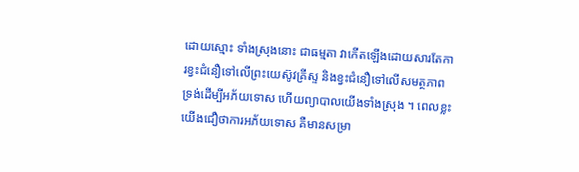ដោយស្មោះ ទាំងស្រុងនោះ ជាធម្មតា វាកើតឡើងដោយសារតែការខ្វះជំនឿទៅលើព្រះយេស៊ូវគ្រីស្ទ និងខ្វះជំនឿទៅលើសមត្ថភាពទ្រង់ដើម្បីអភ័យទោស ហើយព្យាបាលយើងទាំងស្រុង ។ ពេលខ្លះយើងជឿថាការអភ័យទោស គឺមានសម្រា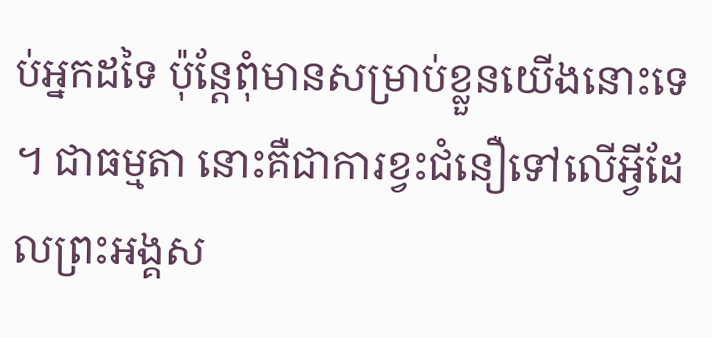ប់អ្នកដទៃ ប៉ុន្តែពុំមានសម្រាប់ខ្លួនយើងនោះទេ ។ ជាធម្មតា នោះគឺជាការខ្វះជំនឿទៅលើអ្វីដែលព្រះអង្គស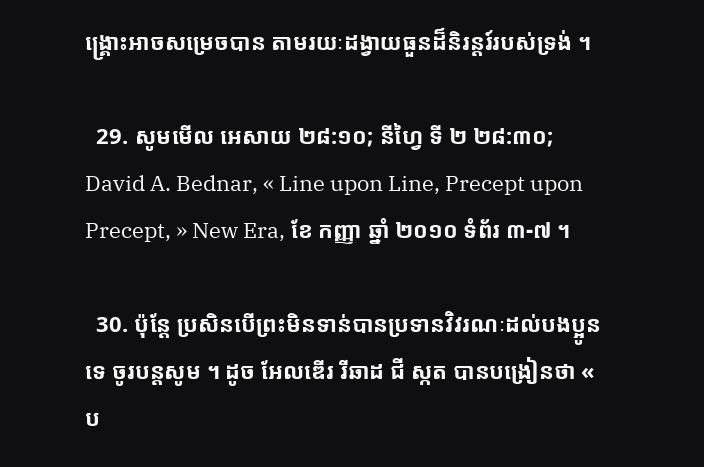ង្គ្រោះអាចសម្រេចបាន តាមរយៈដង្វាយធួនដ៏និរន្ដរ៍របស់ទ្រង់ ។

  29. សូមមើល អេសាយ ២៨:១០; នីហ្វៃ ទី ២ ២៨:៣០; David A. Bednar, « Line upon Line, Precept upon Precept, » New Era, ខែ កញ្ញា ឆ្នាំ ២០១០ ទំព័រ ៣-៧ ។

  30. ប៉ុន្តែ ប្រសិនបើព្រះមិនទាន់បានប្រទានវិវរណៈដល់បងប្អូនទេ ចូរបន្តសូម ។ ដូច អែលឌើរ រីឆាដ ជី ស្កត បានបង្រៀនថា « ប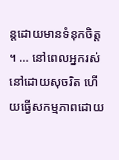ន្តដោយមានទំនុកចិត្ត ។ … នៅពេលអ្នករស់នៅដោយសុចរិត ហើយធ្វើសកម្មភាពដោយ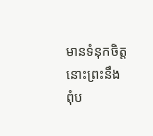មានទំនុកចិត្ត នោះព្រះនឹងពុំប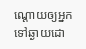ណ្ដោយឲ្យអ្នកទៅឆ្ងាយដោ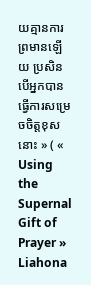យគ្មានការព្រមានឡើយ ប្រសិនបើអ្នកបានធ្វើការសម្រេចចិត្តខុសនោះ » ( « Using the Supernal Gift of Prayer » Liahona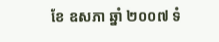ខែ ឧសភា ឆ្នាំ ២០០៧ ទំ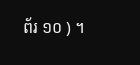ព័រ ១០ ) ។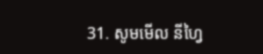31. សូមមើល នីហ្វៃ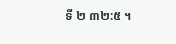ទី ២ ៣២:៥ ។